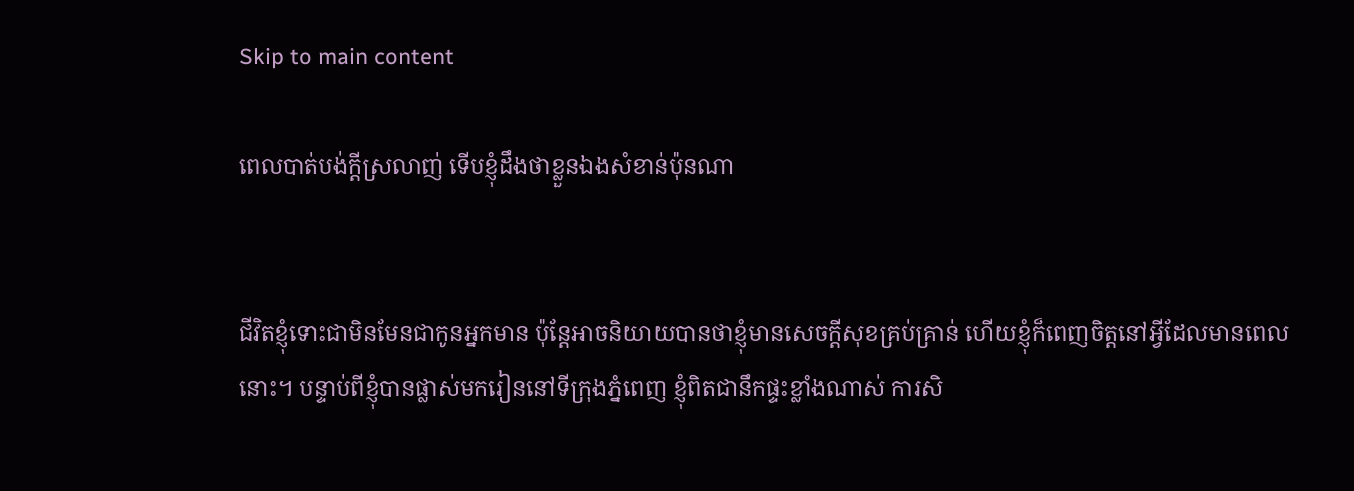Skip to main content

ពេលបាត់បង់ក្តីស្រលាញ់ ទើបខ្ញុំដឹងថាខ្លួនឯងសំខាន់ប៉ុនណា


ជីវិតខ្ញុំទោះជាមិនមែនជាកូនអ្នកមាន ប៉ុន្តែអាចនិយាយបានថាខ្ញុំមានសេចក្តីសុខគ្រប់គ្រាន់ ហើយខ្ញុំក៏ពេញចិត្តនៅអ្វីដែលមានពេលនោះ។ បន្ទាប់ពីខ្ញុំបានផ្លាស់មករៀននៅទីក្រុងភ្នំពេញ ខ្ញុំពិតជានឹកផ្ទះខ្លាំងណាស់ ការសិ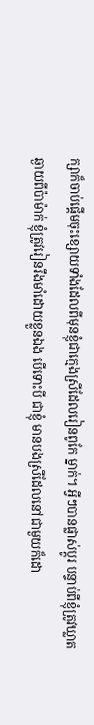ក្សាក៏ចាប់ផ្តើមចុះខ្សោយទាំងដែលពីមុនខ្ញុំជាក្មេងស្រីដែលរៀនពូកែ ម្នាក់។ អ្វីៗបានផ្លាស់ប្តូរ បន្ទាប់ពីខ្ញុំត្រូវឃ្លាតឆ្ងាយពីប៉ាម៉ាក់ ខ្ញុំត្រូវរៀនរឹងមាំដោយខ្លួនឯង បើទោះបី ជាខ្ញុំ មានបងស្រីដែលនៅជាមួយក៏ដោ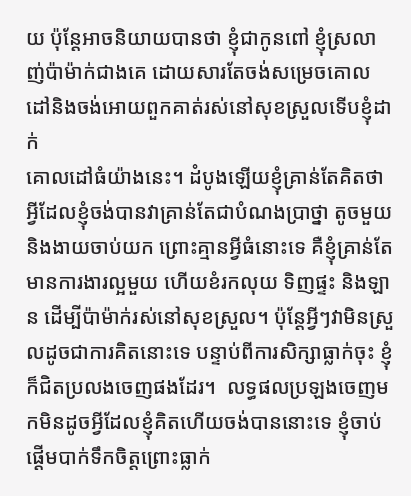យ ប៉ុន្តែអាចនិយាយបានថា ខ្ញុំជាកូនពៅ ខ្ញុំស្រលាញ់ប៉ាម៉ាក់ជាងគេ ដោយសារតែចង់សម្រេចគោលដៅនិងចង់អោយពួកគាត់រស់នៅសុខស្រួលទើបខ្ញុំដាក់
គោលដៅធំយ៉ាងនេះ។ ដំបូងឡើយខ្ញុំគ្រាន់តែគិតថាអ្វីដែលខ្ញុំចង់បានវាគ្រាន់តែជាបំណងប្រាថ្នា តូចមួយ និងងាយចាប់យក ព្រោះគ្មានអ្វីធំនោះទេ គឺខ្ញុំគ្រាន់តែមានការងារល្អមួយ ហើយខំរកលុយ ទិញផ្ទះ និងឡាន ដើម្បីប៉ាម៉ាក់រស់នៅសុខស្រួល។ ប៉ុន្តែអ្វីៗវាមិនស្រួលដូចជាការគិតនោះទេ បន្ទាប់ពីការសិក្សាធ្លាក់ចុះ ខ្ញុំក៏ជិតប្រលងចេញផងដែរ។  លទ្ធផលប្រឡងចេញមកមិនដូចអ្វីដែលខ្ញុំគិតហើយចង់បាននោះទេ ខ្ញុំចាប់ផ្តើមបាក់ទឹកចិត្តព្រោះធ្លាក់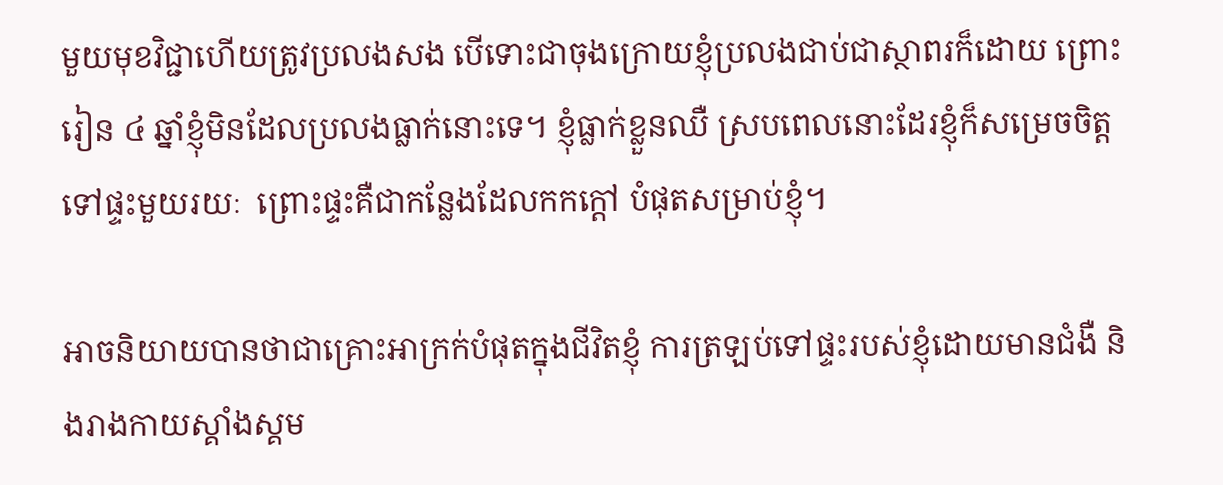មួយមុខវិជ្ជាហើយត្រូវប្រលងសង បើទោះជាចុងក្រោយខ្ញុំប្រលងជាប់ជាស្ថាពរក៏ដោយ ព្រោះរៀន ៤ ឆ្នាំខ្ញុំមិនដែលប្រលងធ្លាក់នោះទេ។ ខ្ញុំធ្លាក់ខ្លួនឈឺ ស្របពេលនោះដែរខ្ញុំក៏សម្រេចចិត្តទៅផ្ទះមួយរយៈ  ព្រោះផ្ទះគឺជាកន្លែងដែលកកក្តៅ បំផុតសម្រាប់ខ្ញុំ។

អាចនិយាយបានថាជាគ្រោះអាក្រក់បំផុតក្នុងជីវិតខ្ញុំ ការត្រឡប់ទៅផ្ទះរបស់ខ្ញុំដោយមានជំងឺ និងរាងកាយស្គាំងស្គម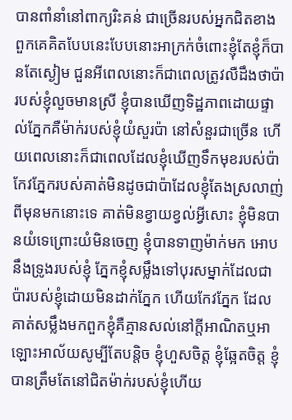បានពាំនាំនៅពាក្យរិះគន់ ជាច្រើនរបស់អ្នកជិតខាង ពួកគេគិតបែបនេះបែបនោះអាក្រក់ចំពោះខ្ញុំតែខ្ញុំក៏បានតែស្ងៀម ជួនអីពេលនោះក៏ជាពេលត្រូវលឺដឹងថាប៉ារបស់ខ្ញុំលួចមានស្រី ខ្ញុំបានឃើញទិដ្ឋភាពដោយផ្ទាល់ភ្នែកគឺម៉ាក់របស់ខ្ញុំយំសួរប៉ា នៅសំនួរជាច្រើន ហើយពេលនោះក៏ជាពេលដែលខ្ញុំឃើញទឹកមុខរបស់ប៉ាកែវភ្នែករបស់គាត់មិនដូចជាប៉ាដែលខ្ញុំតែងស្រលាញ់ ពីមុនមកនោះទេ គាត់មិនខ្វាយខ្វល់អ្វីសោះ ខ្ញុំមិនបានយំទេព្រោះយំមិនចេញ ខ្ញុំបានទាញម៉ាក់មក អោបនឹងទ្រូងរបស់ខ្ញុំ ភ្នែកខ្ញុំសម្លឹងទៅបុរសម្នាក់ដែលជាប៉ារបស់ខ្ញុំដោយមិនដាក់ភ្នែក ហើយកែវភ្នែក ដែលគាត់សម្លឹងមកពួកខ្ញុំគឺគ្មានសល់នៅក្តីអាណិតឬអាឡោះអាល័យសូម្បីតែបន្តិច ខ្ញុំហួសចិត្ត ខ្ញុំឆ្អែតចិត្ត ខ្ញុំបានត្រឹមតែនៅជិតម៉ាក់របស់ខ្ញុំហើយ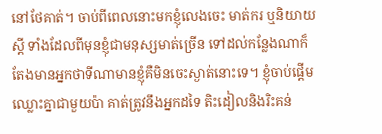នៅថែគាត់។ ចាប់ពីពេលនោះមកខ្ញុំលេងចេះ មាត់ករ ឬនិយាយស្តី ទាំងដែលពីមុនខ្ញុំជាមនុស្សមាត់ច្រើន ទៅដល់កន្លែងណាក៏តែងមានអ្នកថាទីណាមានខ្ញុំគឺមិនចេះស្ងាត់នោះទេ។ ខ្ញុំចាប់ផ្តើមឈ្លោះគ្នាជាមួយប៉ា គាត់ត្រូវនឹងអ្នកដទៃ តិះដៀលនិងរិះគន់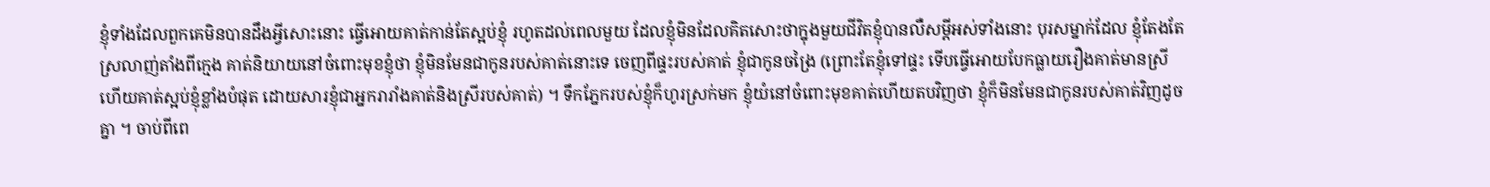ខ្ញុំទាំងដែលពួកគេមិនបានដឹងអ្វីសោះនោះ ធ្វើអោយគាត់កាន់តែស្អប់ខ្ញុំ រហូតដល់ពេលមួយ ដែលខ្ញុំមិនដែលគិតសោះថាក្នុងមួយជីវិតខ្ញុំបានលឺសម្តីអស់ទាំងនោះ បុរសម្នាក់ដែល ខ្ញុំតែងតែស្រលាញ់តាំងពីក្មេង គាត់និយាយនៅចំពោះមុខខ្ញុំថា ខ្ញុំមិនមែនជាកូនរបស់គាត់នោះទេ ចេញពីផ្ទះរបស់គាត់ ខ្ញុំជាកូនចង្រៃ (ព្រោះតែខ្ញុំទៅផ្ទះ ទើបធ្វើអោយបែកធ្លាយរឿងគាត់មានស្រី ហើយគាត់ស្អប់ខ្ញុំខ្លាំងបំផុត ដោយសារខ្ញុំជាអ្នករារាំងគាត់និងស្រីរបស់គាត់) ។ ទឹកភ្នែករបស់ខ្ញុំក៏ហូរស្រក់មក ខ្ញុំយំនៅចំពោះមុខគាត់ហើយតបវិញថា ខ្ញុំក៏មិនមែនជាកូនរបស់គាត់វិញដូចគ្នា ។ ចាប់ពីពេ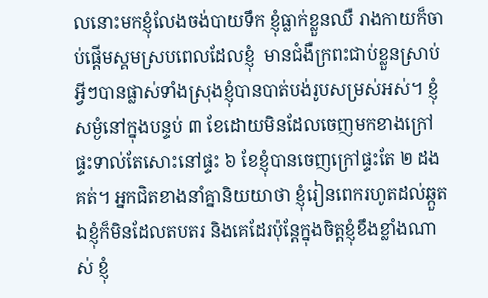លនោះមកខ្ញុំលែងចង់បាយទឹក ខ្ញុំធ្លាក់ខ្លួនឈឺ រាងកាយក៏ចាប់ផ្តើមស្គមស្របពេលដែលខ្ញុំ  មានជំងឺក្រពះជាប់ខ្លួនស្រាប់ អ្វីៗបានផ្លាស់ទាំងស្រុងខ្ញុំបានបាត់បង់រូបសម្រស់អស់។ ខ្ញុំសម្ងំនៅក្នុងបន្ទប់ ៣ ខែដោយមិនដែលចេញមកខាងក្រៅផ្ទះទាល់តែសោះនៅផ្ទះ ៦ ខែខ្ញុំបានចេញក្រៅផ្ទះតែ ២ ដងគត់។ អ្នកជិតខាងនាំគ្នានិយយាថា ខ្ញុំរៀនពេករហូតដល់ឆ្កួត ឯខ្ញុំក៏មិនដែលតបតរ និងគេដែរប៉ុន្តែក្នុងចិត្តខ្ញុំខឹងខ្លាំងណាស់ ខ្ញុំ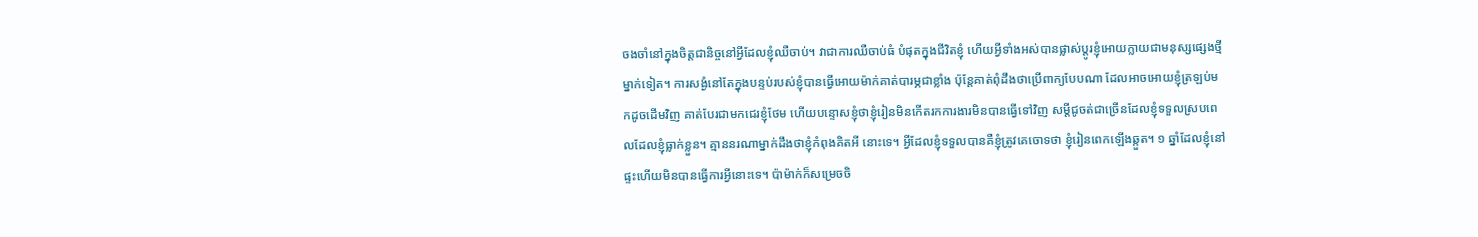ចងចាំនៅក្នុងចិត្តជានិច្ចនៅអ្វីដែលខ្ញុំឈឺចាប់។ វាជាការឈឺចាប់ធំ បំផុតក្នុងជីវិតខ្ញុំ ហើយអ្វីទាំងអស់បានផ្លាស់ប្តូរខ្ញុំអោយក្លាយជាមនុស្សផ្សេងថ្មីម្នាក់ទៀត។ ការសង្ងំនៅតែក្នុងបន្ទប់របស់ខ្ញុំបានធ្វើអោយម៉ាក់គាត់បារម្ភជាខ្លាំង ប៉ុន្តែគាត់ពុំដឹងថាប្រើពាក្យបែបណា ដែលអាចអោយខ្ញុំត្រឡប់មកដូចដើមវិញ គាត់បែរជាមកជេរខ្ញុំថែម ហើយបន្ទោសខ្ញុំថាខ្ញុំរៀនមិនកើតរកការងារមិនបានធ្វើទៅវិញ សម្តីជូចត់ជាច្រើនដែលខ្ញុំទទួលស្របពេលដែលខ្ញុំធ្លាក់ខ្លួន។ គ្មាននរណាម្នាក់ដឹងថាខ្ញុំកំពុងគិតអី នោះទេ។ អ្វីដែលខ្ញុំទទួលបានគឺខ្ញុំត្រូវគេចោទថា ខ្ញុំរៀនពេកឡើងឆ្កួត។ ១ ឆ្នាំដែលខ្ញុំនៅផ្ទះហើយមិនបានធ្វើការអ្វីនោះទេ។ ប៉ាម៉ាក់ក៏សម្រេចចិ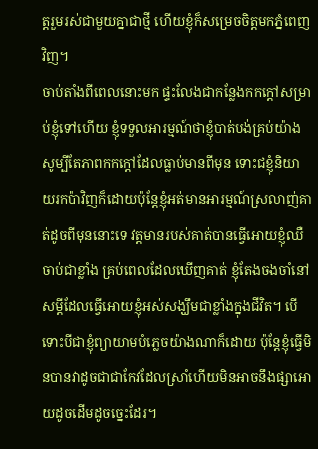ត្តរួមរស់ជាមួយគ្នាជាថ្មី ហើយខ្ញុំក៏សម្រេចចិត្តមកភ្នំពេញវិញ។
ចាប់តាំងពីពេលនោះមក ផ្ទះលែងជាកន្លែងកកក្តៅសម្រាប់ខ្ញុំទៅហើយ ខ្ញុំទទួលអារម្មណ៍ថាខ្ញុំបាត់បង់គ្រប់យ៉ាង សូម្បីតែភាពកកក្តៅដែលធ្លាប់មានពីមុន ទោះជខ្ញុំនិយាយរកប៉ាវិញក៏ដោយប៉ុន្តែខ្ញុំអត់មានអារម្មណ៍ស្រលាញ់គាត់ដូចពីមុននោះទេ វត្តមានរបស់គាត់បានធ្វើអោយខ្ញុំឈឺចាប់ជាខ្លាំង គ្រប់ពេលដែលឃើញគាត់ ខ្ញុំតែងចងចាំនៅសម្តីដែលធ្វើអោយខ្ញុំអស់សង្ឃឹមជាខ្លាំងក្នុងជីវិត។ បើទោះបីជាខ្ញុំព្យាយាមបំភ្លេចយ៉ាងណាក៏ដោយ ប៉ុន្តែខ្ញុំធ្វើមិនបានវាដូចជាជាកែវដែលស្រាំហើយមិនអាចនឹងផ្សាអោយដូចដើមដូចច្នេះដែរ។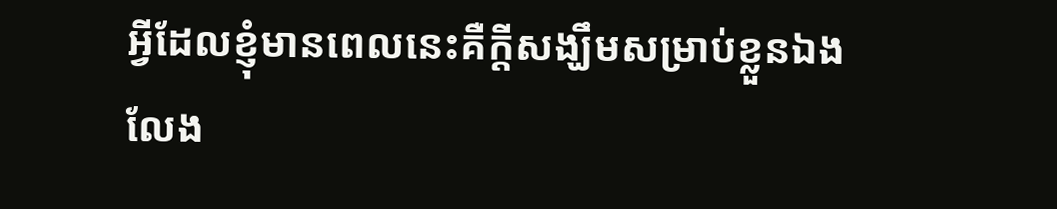អ្វីដែលខ្ញុំមានពេលនេះគឺក្តីសង្ឃឹមសម្រាប់ខ្លួនឯង លែង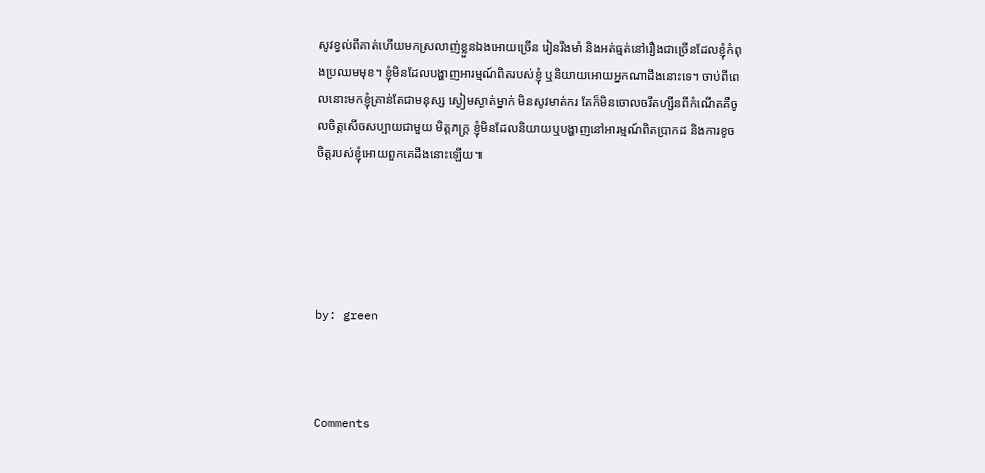សូវខ្វល់ពីគាត់ហើយមកស្រលាញ់ខ្លួនឯងអោយច្រើន រៀនរឹងមាំ និងអត់ធ្មត់នៅរឿងជាច្រើនដែលខ្ញុំកំពុងប្រឈមមុខ។ ខ្ញុំមិនដែលបង្ហាញអារម្មណ៍ពិតរបស់ខ្ញុំ ឬនិយាយអោយអ្នកណាដឹងនោះទេ។ ចាប់ពីពេលនោះមកខ្ញុំគ្រាន់តែជាមនុស្ស ស្ងៀមស្ងាត់ម្នាក់ មិនសូវមាត់ករ តែក៏មិនចោលចរឹតហ្សីនពីកំណើតគឺចូលចិត្តសើចសប្បាយជាមួយ មិត្តភក្ត្រ ខ្ញុំមិនដែលនិយាយឬបង្ហាញនៅអារម្មណ៍ពិតប្រាកដ និងការខូចចិត្តរបស់ខ្ញុំអោយពួកគេដឹងនោះឡើយ៕





by: green



Comments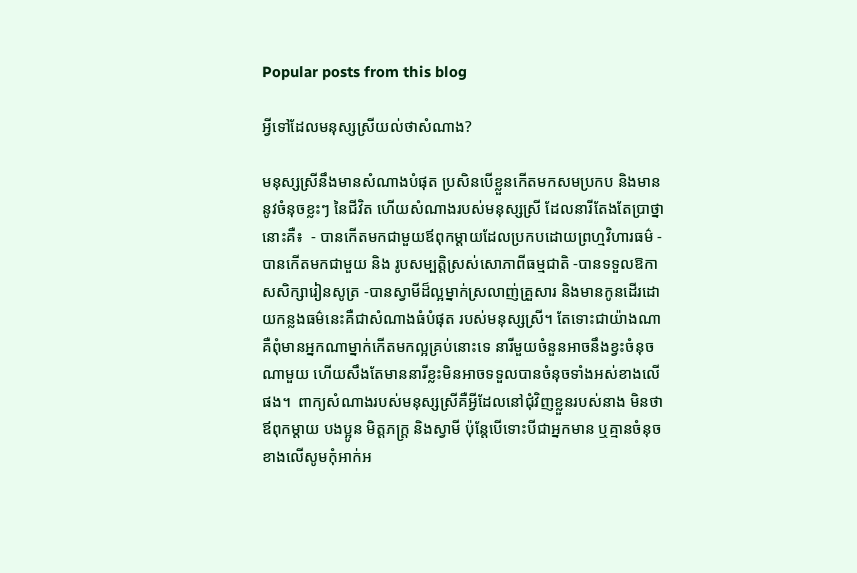Popular posts from this blog

អ្វីទៅដែលមនុស្សស្រីយល់ថាសំណាង?

មនុស្សស្រីនឹងមានសំណាងបំផុត ប្រសិនបើខ្លួនកើតមកសមប្រកប និងមាននូវចំនុចខ្លះៗ នៃជីវិត ហើយសំណាងរបស់មនុស្សស្រី ដែលនារីតែងតែប្រាថ្នានោះគឺ៖  - បានកើតមកជាមួយឪពុកម្តាយដែលប្រកបដោយព្រហ្មវិហារធម៌ - បានកើតមកជាមួយ និង រូបសម្បត្តិស្រស់សោភាពីធម្មជាតិ -បានទទួលឱកាសសិក្សារៀនសូត្រ -បានស្វាមីដ៏ល្អម្នាក់ស្រលាញ់គ្រួសារ និងមានកូនដើរដោយកន្លងធម៌នេះគឺជាសំណាងធំបំផុត របស់មនុស្សស្រី។ តែទោះជាយ៉ាងណា គឺពុំមានអ្នកណាម្នាក់កើតមកល្អគ្រប់នោះទេ នារីមួយចំនួនអាចនឹងខ្វះចំនុចណាមួយ ហើយសឹងតែមាននារីខ្លះមិនអាចទទួលបានចំនុចទាំងអស់ខាងលើផង។  ពាក្យសំណាងរបស់មនុស្សស្រីគឺអ្វីដែលនៅជុំវិញខ្លួនរបស់នាង មិនថាឪពុកម្តាយ បងប្អូន មិត្តភក្ត្រ និងស្វាមី ប៉ុន្តែបើទោះបីជាអ្នកមាន ឬគ្មានចំនុច ខាងលើសូមកុំអាក់អ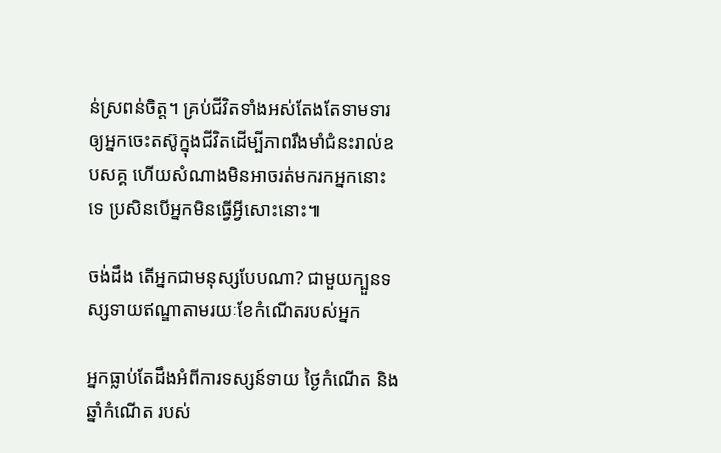ន់ស្រពន់ចិត្ត។ គ្រប់ជីវិតទាំងអស់តែងតែទាមទារឲ្យអ្នកចេះតស៊ូក្នុងជីវិតដើម្បីភាពរឹងមាំជំនះរាល់ឧបសគ្គ ហើយសំណាងមិនអាចរត់មករកអ្នកនោះទេ ប្រសិនបើអ្នកមិនធ្វើអ្វីសោះនោះ៕

ចង់ដឹង តើអ្នកជាមនុស្សបែបណា? ជាមួយក្បួនទស្សទាយឥណ្ឌាតាមរយៈខែកំណើតរបស់អ្នក

អ្នកធ្លាប់តែដឹងអំពីការទស្សន៍ទាយ ថ្ងៃកំណើត និងឆ្នាំកំណើត របស់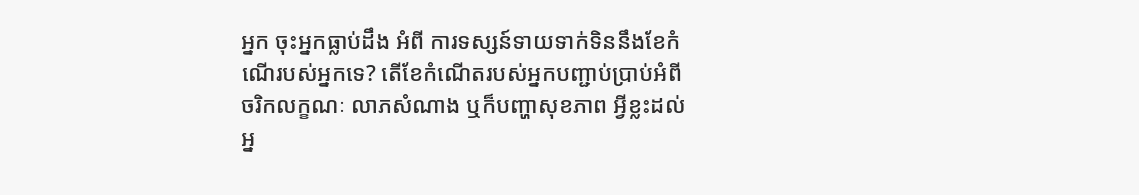អ្នក ចុះអ្នកធ្លាប់ដឹង អំពី ការទស្សន៍ទាយទាក់ទិននឹងខែកំណើរបស់អ្នកទេ? តើខែកំណើតរបស់អ្នកបញ្ជាប់ប្រាប់អំពី ចរិកលក្ខណៈ លាភសំណាង ឬក៏បញ្ហាសុខភាព អ្វីខ្លះដល់អ្ន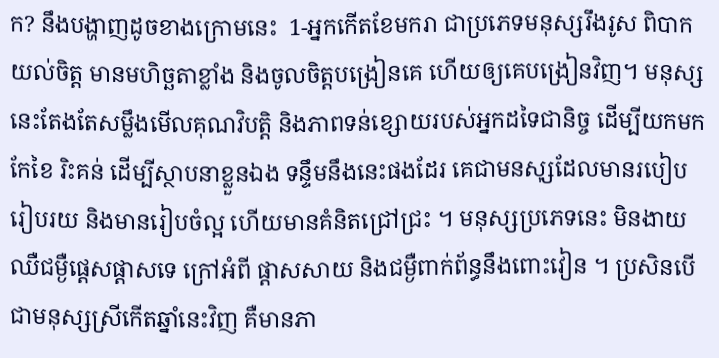ក? នឹងបង្ហាញដូចខាងក្រោមនេះ  1-អ្នកកើតខែមករា ជាប្រភេទមនុស្សរឹងរូស ពិបាកយល់ចិត្ដ មានមហិច្ឆតាខ្លាំង និងចូលចិត្តបង្រៀនគេ ហើយឲ្យគេបង្រៀនវិញ។ មនុស្សនេះតែងតែសម្លឹងមើលគុណវិបត្តិ និងភាពទន់ខ្សោយរបស់អ្នកដទៃជានិច្ច ដើម្បីយកមកកែខៃ រិះគន់ ដើម្បីស្ថាបនាខ្លួនឯង ទន្ទឹមនឹងនេះផងដែរ គេជាមនសុ្សដែលមានរបៀបរៀបរយ និងមានរៀបចំល្អ ហើយមានគំនិតជ្រៅជ្រះ ។ មនុស្សប្រភេទនេះ មិនងាយឈឺជម្ងឺផ្តេសផ្តាសទេ ក្រៅអំពី ផ្តាសសាយ និងជម្ងឺពាក់ព័ន្ធនឹងពោះវៀន ។ ប្រសិនបើជាមនុស្សស្រីកើតឆ្នាំនេះវិញ គឺមានភា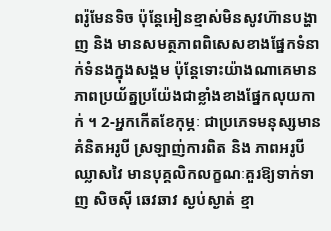ពរ៉ូមែនទិច ប៉ុន្តែអៀនខ្មាស់មិនសូវហ៊ានបង្ហាញ និង មានសមត្ថភាពពិសេសខាងផ្នែកទំនាក់ទំនងក្នុងសង្គម ប៉ុន្តែទោះយ៉ាងណាគេមានភាពប្រយ័ត្នប្រយ៉ែងជាខ្លាំងខាងផ្នែកលុយកាក់ ។ 2-អ្នកកើតខែកុម្ភៈ ជាប្រភេទមនុស្សមានគំនិតអរូបី ស្រឡាញ់ការពិត និង ភាពអរូបី ឈ្លាសវៃ មានបុគ្គលិកលក្ខណៈគួរឱ្យទាក់ទាញ សិចស៊ី ឆេវឆាវ ស្ងប់ស្ងាត់ ខ្មា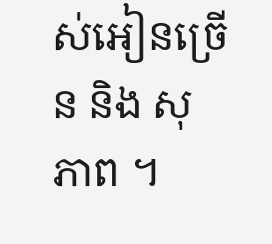ស់អៀនច្រើន និង សុភាព ។